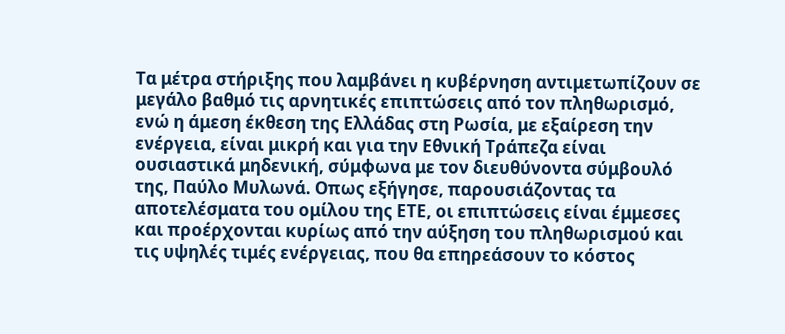Τα μέτρα στήριξης που λαμβάνει η κυβέρνηση αντιμετωπίζουν σε μεγάλο βαθμό τις αρνητικές επιπτώσεις από τον πληθωρισμό, ενώ η άμεση έκθεση της Ελλάδας στη Ρωσία, με εξαίρεση την ενέργεια, είναι μικρή και για την Εθνική Τράπεζα είναι ουσιαστικά μηδενική, σύμφωνα με τον διευθύνοντα σύμβουλό της, Παύλο Μυλωνά. Οπως εξήγησε, παρουσιάζοντας τα αποτελέσματα του ομίλου της ΕΤΕ, οι επιπτώσεις είναι έμμεσες και προέρχονται κυρίως από την αύξηση του πληθωρισμού και τις υψηλές τιμές ενέργειας, που θα επηρεάσουν το κόστος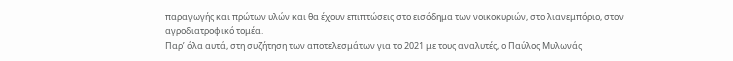παραγωγής και πρώτων υλών και θα έχουν επιπτώσεις στο εισόδημα των νοικοκυριών, στο λιανεμπόριο, στον αγροδιατροφικό τομέα.
Παρ’ όλα αυτά, στη συζήτηση των αποτελεσμάτων για το 2021 με τους αναλυτές, ο Παύλος Μυλωνάς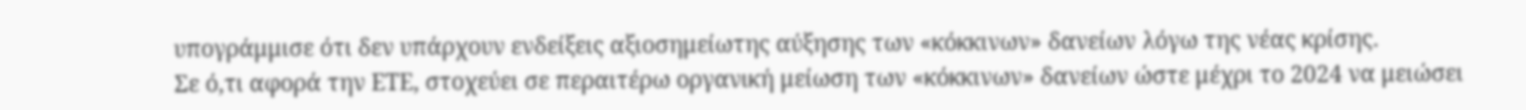υπογράμμισε ότι δεν υπάρχουν ενδείξεις αξιοσημείωτης αύξησης των «κόκκινων» δανείων λόγω της νέας κρίσης.
Σε ό,τι αφορά την ΕΤΕ, στοχεύει σε περαιτέρω οργανική μείωση των «κόκκινων» δανείων ώστε μέχρι το 2024 να μειώσει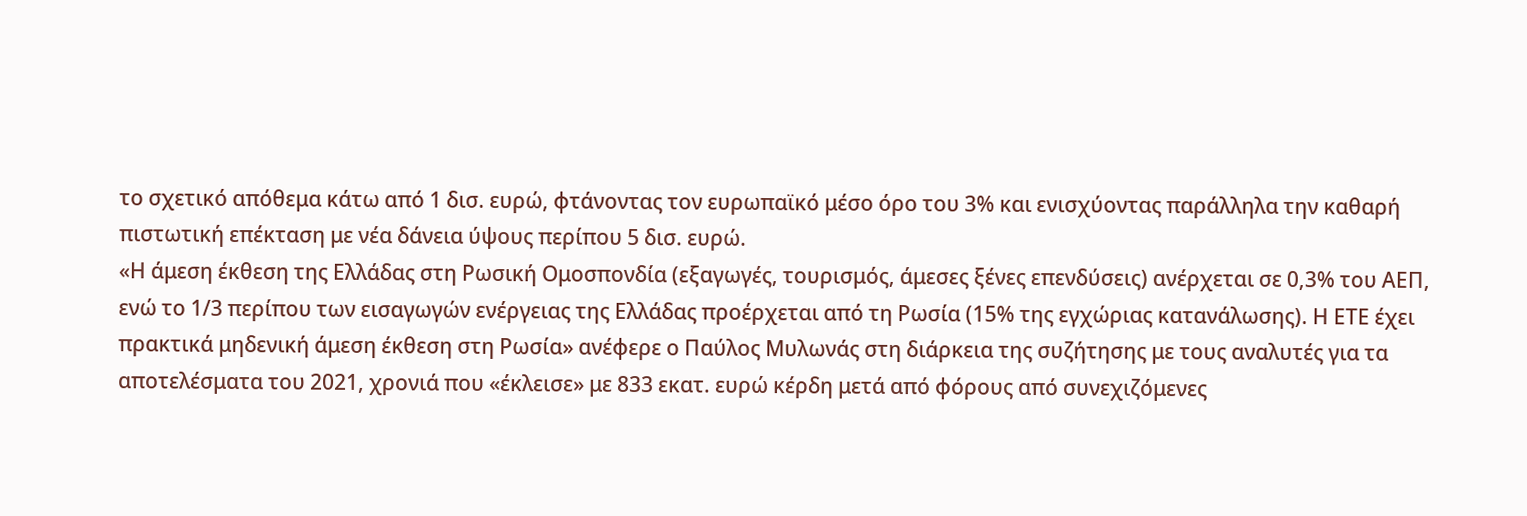το σχετικό απόθεμα κάτω από 1 δισ. ευρώ, φτάνοντας τον ευρωπαϊκό μέσο όρο του 3% και ενισχύοντας παράλληλα την καθαρή πιστωτική επέκταση με νέα δάνεια ύψους περίπου 5 δισ. ευρώ.
«Η άμεση έκθεση της Ελλάδας στη Ρωσική Ομοσπονδία (εξαγωγές, τουρισμός, άμεσες ξένες επενδύσεις) ανέρχεται σε 0,3% του ΑΕΠ, ενώ το 1/3 περίπου των εισαγωγών ενέργειας της Ελλάδας προέρχεται από τη Ρωσία (15% της εγχώριας κατανάλωσης). Η ΕΤΕ έχει πρακτικά μηδενική άμεση έκθεση στη Ρωσία» ανέφερε ο Παύλος Μυλωνάς στη διάρκεια της συζήτησης με τους αναλυτές για τα αποτελέσματα του 2021, χρονιά που «έκλεισε» με 833 εκατ. ευρώ κέρδη μετά από φόρους από συνεχιζόμενες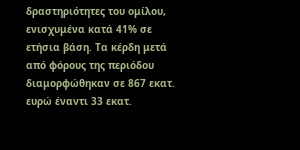δραστηριότητες του ομίλου, ενισχυμένα κατά 41% σε ετήσια βάση. Τα κέρδη μετά από φόρους της περιόδου διαμορφώθηκαν σε 867 εκατ. ευρώ έναντι 33 εκατ.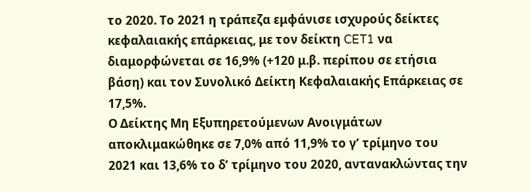το 2020. Το 2021 η τράπεζα εμφάνισε ισχυρούς δείκτες κεφαλαιακής επάρκειας, με τον δείκτη CET1 να διαμορφώνεται σε 16,9% (+120 μ.β. περίπου σε ετήσια βάση) και τον Συνολικό Δείκτη Κεφαλαιακής Επάρκειας σε 17,5%.
Ο Δείκτης Μη Εξυπηρετούμενων Ανοιγμάτων αποκλιμακώθηκε σε 7,0% από 11,9% το γ’ τρίμηνο του 2021 και 13,6% το δ’ τρίμηνο του 2020, αντανακλώντας την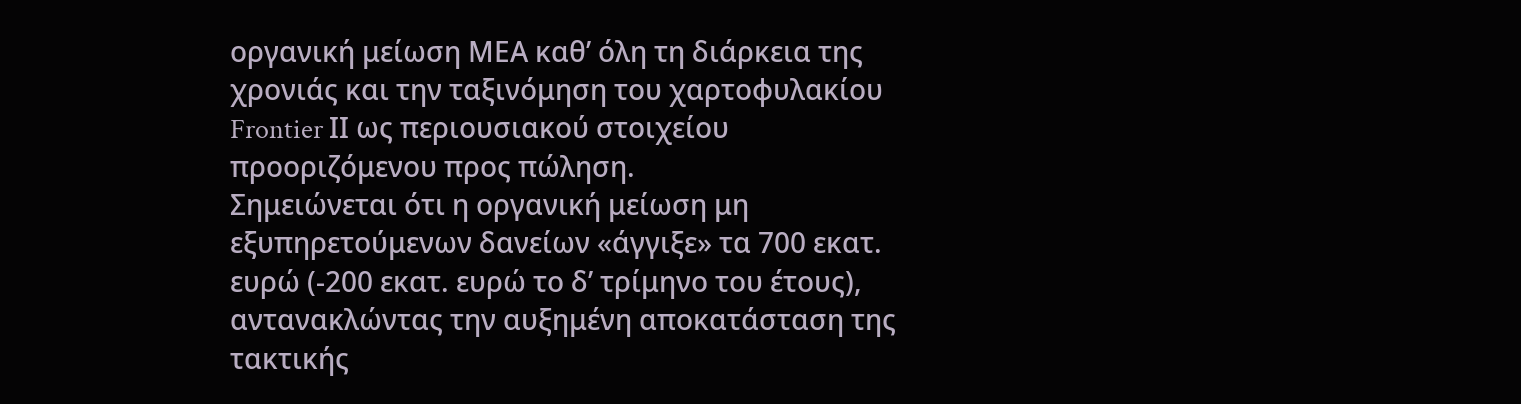οργανική μείωση ΜΕΑ καθ’ όλη τη διάρκεια της χρονιάς και την ταξινόμηση του χαρτοφυλακίου Frontier ΙΙ ως περιουσιακού στοιχείου προοριζόμενου προς πώληση.
Σημειώνεται ότι η οργανική μείωση μη εξυπηρετούμενων δανείων «άγγιξε» τα 700 εκατ. ευρώ (-200 εκατ. ευρώ το δ’ τρίμηνο του έτους), αντανακλώντας την αυξημένη αποκατάσταση της τακτικής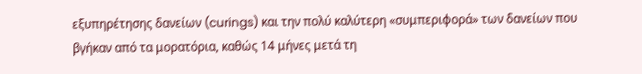εξυπηρέτησης δανείων (curings) και την πολύ καλύτερη «συμπεριφορά» των δανείων που βγήκαν από τα μορατόρια, καθώς 14 μήνες μετά τη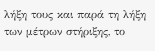λήξη τους και παρά τη λήξη των μέτρων στήριξης, το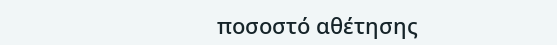ποσοστό αθέτησης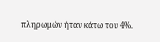πληρωμών ήταν κάτω του 4%.